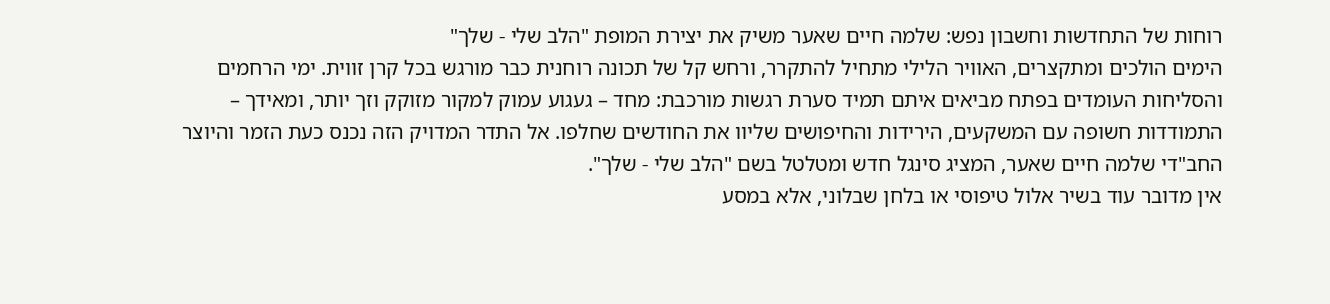רוחות של התחדשות וחשבון נפש: שלמה חיים שאער משיק את יצירת המופת "הלב שלי - שלך"
הימים הולכים ומתקצרים, האוויר הלילי מתחיל להתקרר, ורחש קל של תכונה רוחנית כבר מורגש בכל קרן זווית. ימי הרחמים והסליחות העומדים בפתח מביאים איתם תמיד סערת רגשות מורכבת: מחד – געגוע עמוק למקור מזוקק וזך יותר, ומאידך – התמודדות חשופה עם המשקעים, הירידות והחיפושים שליוו את החודשים שחלפו. אל התדר המדויק הזה נכנס כעת הזמר והיוצר החב"די שלמה חיים שאער, המציג סינגל חדש ומטלטל בשם "הלב שלי - שלך".
אין מדובר עוד בשיר אלול טיפוסי או בלחן שבלוני, אלא במסע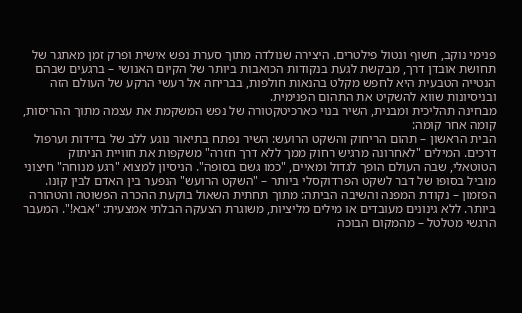פנימי נוקב, חשוף ונטול פילטרים. היצירה שנולדה מתוך סערת נפש אישית ופרק זמן מאתגר של תחושת אובדן דרך, מבקשת לגעת בנקודות הכואבות ביותר של הקיום האנושי – ברגעים שבהם הנטייה הטבעית היא לחפש מקלט בהנאות חולפות, בבריחה אל רעשי הרקע של העולם הזה ובניסיונות שווא להשקיט את התהום הפנימית.
מבחינה תהליכית ומבנית, השיר בנוי כארכיטקטורה של נפש המשקמת את עצמה מתוך ההריסות, קומה אחר קומה:
הבית הראשון – תהום הריחוק והשקט הרועש: השיר נפתח בתיאור נוגע ללב של בדידות וערפול דרכים. המילים "לאחרונה מרגיש רחוק ממך ללא דרך חזרה" משקפות את חוויית הניתוק הטוטאלי, שבה העולם הופך לגדול ומאיים, "כמו גשם בסופה". הניסיון למצוא "רגע מנוחה" חיצוני מוביל בסופו של דבר לשקט הפרדוקסלי ביותר – "השקט הרועש" הנפער בין האדם לבין קונו.
הפזמון – נקודת המפנה והשיבה הביתה: מתוך תחתית השאול בוקעת ההכרה הפשוטה והטהורה ביותר. ללא גינונים מעובדים או מילים מליציות, משוגרת הצעקה הבלתי אמצעית: "אבא!". המעבר הרגשי מטלטל – מהמקום הבוכה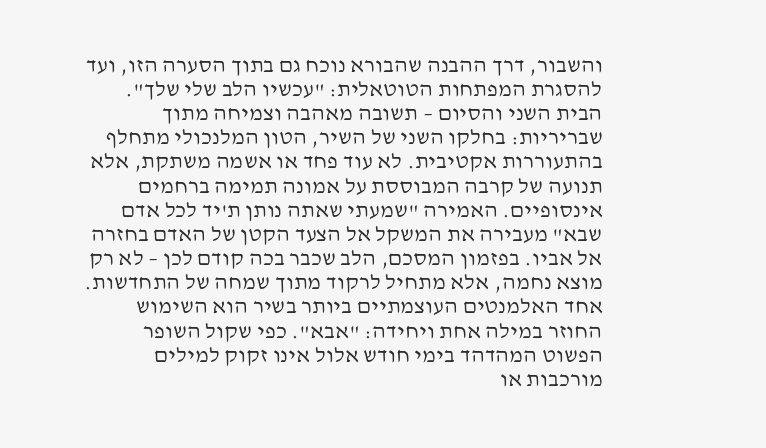והשבור, דרך ההבנה שהבורא נוכח גם בתוך הסערה הזו, ועד להסגרת המפתחות הטוטאלית: "עכשיו הלב שלי שלך".
הבית השני והסיום – תשובה מאהבה וצמיחה מתוך שבריריות: בחלקו השני של השיר, הטון המלנכולי מתחלף בהתעוררות אקטיבית. לא עוד פחד או אשמה משתקת, אלא תנועה של קרבה המבוססת על אמונה תמימה ברחמים אינסופיים. האמירה "שמעתי שאתה נותן ת'יד לכל אדם שבא" מעבירה את המשקל אל הצעד הקטן של האדם בחזרה אל אביו. בפזמון המסכם, הלב שכבר בכה קודם לכן – לא רק מוצא נחמה, אלא מתחיל לרקוד מתוך שמחה של התחדשות.
אחד האלמנטים העוצמתיים ביותר בשיר הוא השימוש החוזר במילה אחת ויחידה: "אבא". כפי שקול השופר הפשוט המהדהד בימי חודש אלול אינו זקוק למילים מורכבות או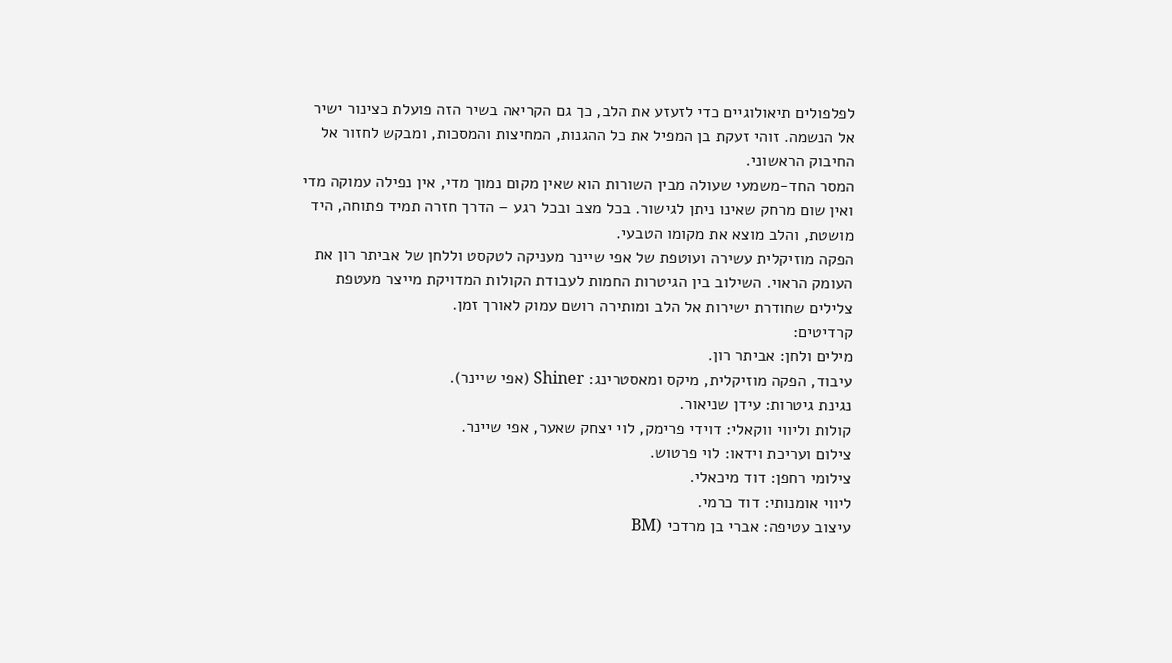לפלפולים תיאולוגיים כדי לזעזע את הלב, כך גם הקריאה בשיר הזה פועלת כצינור ישיר אל הנשמה. זוהי זעקת בן המפיל את כל ההגנות, המחיצות והמסכות, ומבקש לחזור אל החיבוק הראשוני.
המסר החד-משמעי שעולה מבין השורות הוא שאין מקום נמוך מדי, אין נפילה עמוקה מדי ואין שום מרחק שאינו ניתן לגישור. בכל מצב ובכל רגע – הדרך חזרה תמיד פתוחה, היד מושטת, והלב מוצא את מקומו הטבעי.
הפקה מוזיקלית עשירה ועוטפת של אפי שיינר מעניקה לטקסט וללחן של אביתר רון את העומק הראוי. השילוב בין הגיטרות החמות לעבודת הקולות המדויקת מייצר מעטפת צלילים שחודרת ישירות אל הלב ומותירה רושם עמוק לאורך זמן.
קרדיטים:
מילים ולחן: אביתר רון.
עיבוד, הפקה מוזיקלית, מיקס ומאסטרינג: Shiner (אפי שיינר).
נגינת גיטרות: עידן שניאור.
קולות וליווי ווקאלי: דוידי פרימק, לוי יצחק שאער, אפי שיינר.
צילום ועריכת וידאו: לוי פרטוש.
צילומי רחפן: דוד מיכאלי.
ליווי אומנותי: דוד כרמי.
עיצוב עטיפה: אברי בן מרדכי (BM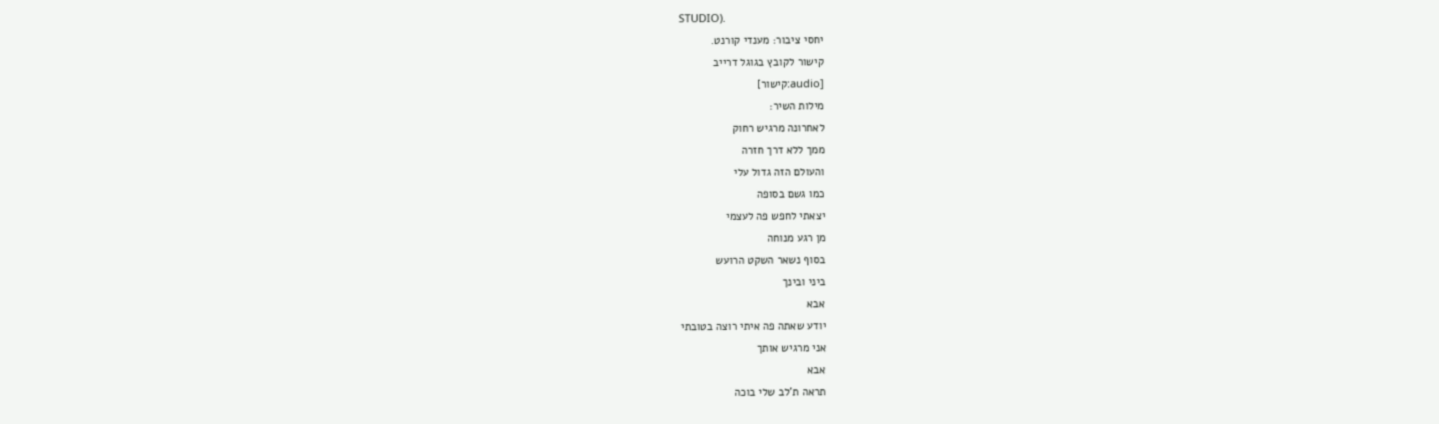STUDIO).
יחסי ציבור: מענדי קורנט.
קישור לקובץ בגוגל דרייב
[audio:קישור]
מילות השיר:
לאחרונה מרגיש רחוק
ממך ללא דרך חזרה
והעולם הזה גדול עלי
כמו גשם בסופה
יצאתי לחפש פה לעצמי
מן רגע מנוחה
בסוף נשאר השקט הרועש
ביני ובינך
אבא
יודע שאתה פה איתי רוצה בטובתי
אני מרגיש אותך
אבא
תראה ת'לב שלי בוכה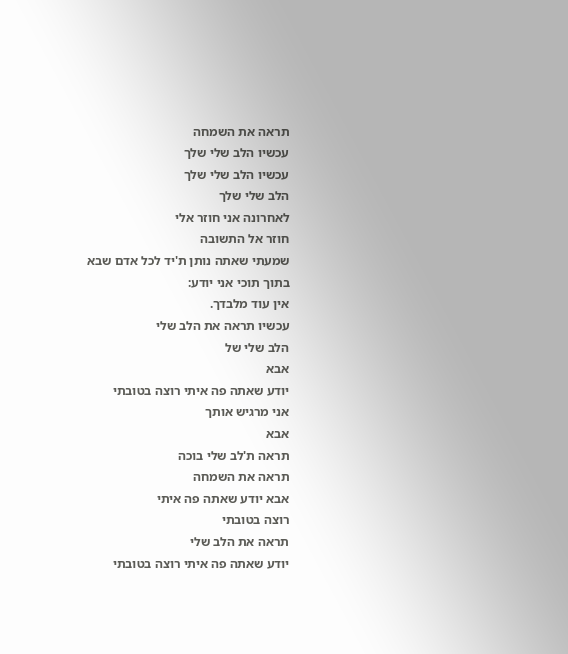תראה את השמחה
עכשיו הלב שלי שלך
עכשיו הלב שלי שלך
הלב שלי שלך
לאחרונה אני חוזר אלי
חוזר אל התשובה
שמעתי שאתה נותן ת'יד לכל אדם שבא
בתוך תוכי אני יודע:
אין עוד מלבדך.
עכשיו תראה את הלב שלי
הלב שלי של
אבא
יודע שאתה פה איתי רוצה בטובתי
אני מרגיש אותך
אבא
תראה ת'לב שלי בוכה
תראה את השמחה
אבא יודע שאתה פה איתי
רוצה בטובתי
תראה את הלב שלי
יודע שאתה פה איתי רוצה בטובתי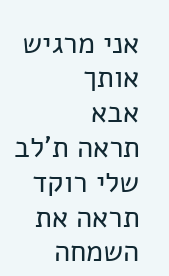אני מרגיש אותך
אבא
תראה ת'לב שלי רוקד
תראה את השמחה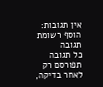אין תגובות:
הוסף רשומת תגובה
כל תגובה תפורסם רק לאחר בדיקה,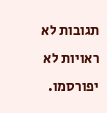תגובות לא ראויות לא יפורסמו.